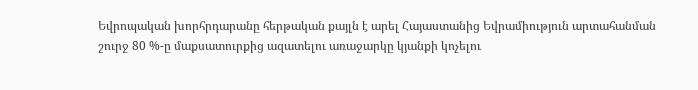Եվրոպական խորհրդարանը հերթական քայլն է արել Հայաստանից Եվրամիություն արտահանման շուրջ 80 %-ը մաքսատուրքից ազատելու առաջարկը կյանքի կոչելու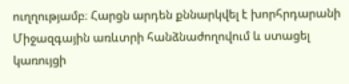ուղղությամբ։ Հարցն արդեն քննարկվել է խորհրդարանի Միջազգային առևտրի հանձնաժողովում և ստացել կառույցի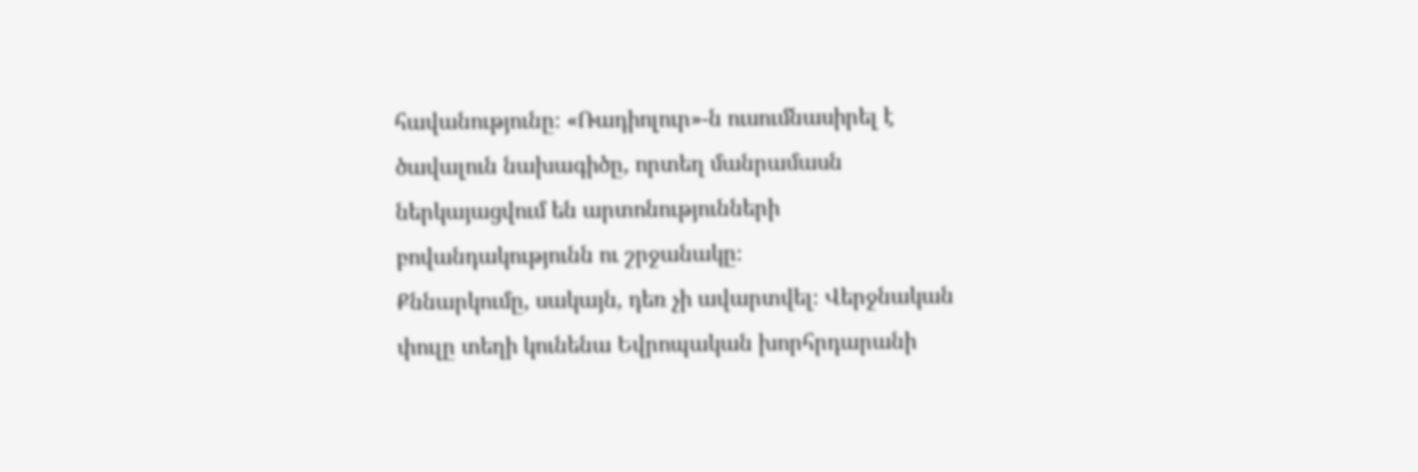հավանությունը։ «Ռադիոլուր»-ն ուսումնասիրել է ծավալուն նախագիծը, որտեղ մանրամասն ներկայացվում են արտոնությունների բովանդակությունն ու շրջանակը։
Քննարկումը, սակայն, դեռ չի ավարտվել։ Վերջնական փուլը տեղի կունենա Եվրոպական խորհրդարանի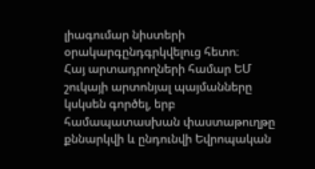լիագումար նիստերի օրակարգընդգրկվելուց հետո։
Հայ արտադրողների համար ԵՄ շուկայի արտոնյալ պայմանները կսկսեն գործել, երբ համապատասխան փաստաթուղթը քննարկվի և ընդունվի Եվրոպական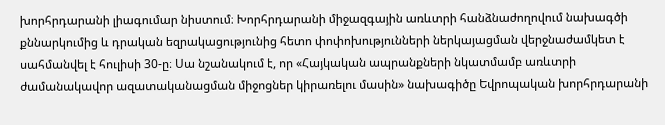խորհրդարանի լիագումար նիստում։ Խորհրդարանի միջազգային առևտրի հանձնաժողովում նախագծի քննարկումից և դրական եզրակացությունից հետո փոփոխությունների ներկայացման վերջնաժամկետ է սահմանվել է հուլիսի 30-ը։ Սա նշանակում է, որ «Հայկական ապրանքների նկատմամբ առևտրի ժամանակավոր ազատականացման միջոցներ կիրառելու մասին» նախագիծը Եվրոպական խորհրդարանի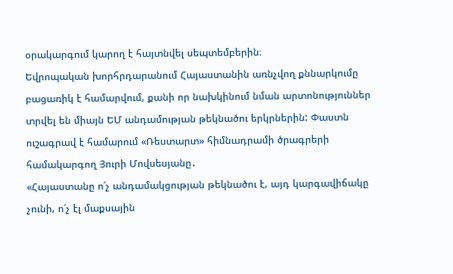օրակարգում կարող է հայտնվել սեպտեմբերին։
Եվրոպական խորհրդարանում Հայաստանին առնչվող քննարկումը բացառիկ է համարվում, քանի որ նախկինում նման արտոնություններ տրվել են միայն ԵՄ անդամության թեկնածու երկրներին: Փաստն ուշագրավ է համարում «Ռեստարտ» հիմնադրամի ծրագրերի համակարգող Յուրի Մովսեսյանը․
«Հայաստանը ո՛չ անդամակցության թեկնածու է, այդ կարգավիճակը չունի, ո՛չ էլ մաքսային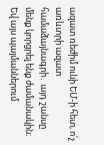ազատ ռեժիմ ունի ԵՄ-ի հետ, ո՛չ առևտրի ազատ համաձայնագրի․ այդ շանսը մենք կորցրել ենք ժամանակին։ Եվ այս պայմաններում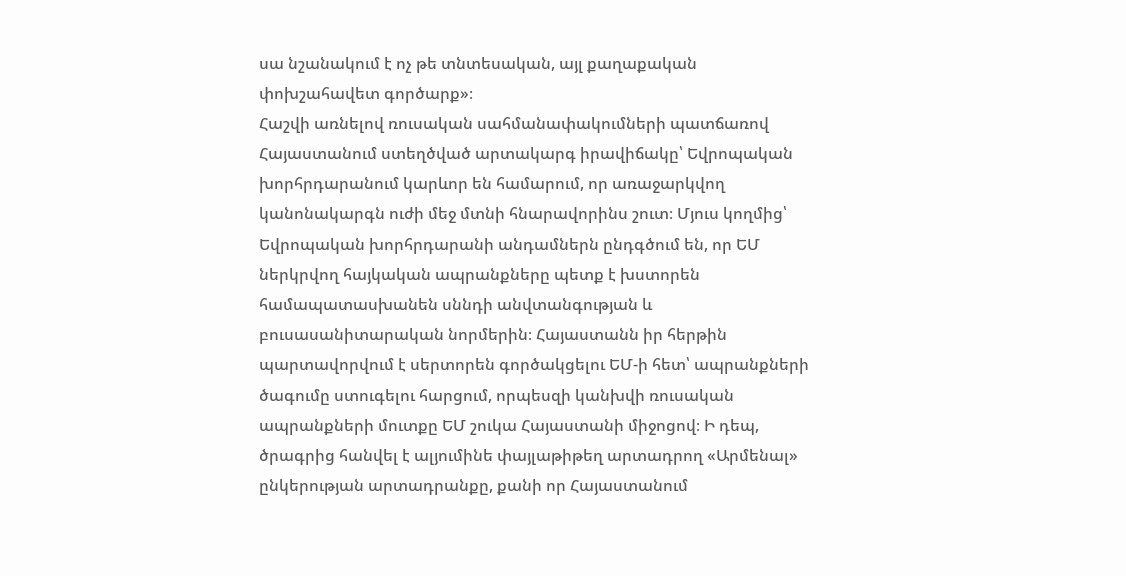սա նշանակում է ոչ թե տնտեսական, այլ քաղաքական փոխշահավետ գործարք»։
Հաշվի առնելով ռուսական սահմանափակումների պատճառով Հայաստանում ստեղծված արտակարգ իրավիճակը՝ Եվրոպական խորհրդարանում կարևոր են համարում, որ առաջարկվող կանոնակարգն ուժի մեջ մտնի հնարավորինս շուտ։ Մյուս կողմից՝ Եվրոպական խորհրդարանի անդամներն ընդգծում են, որ ԵՄ ներկրվող հայկական ապրանքները պետք է խստորեն համապատասխանեն սննդի անվտանգության և բուսասանիտարական նորմերին։ Հայաստանն իր հերթին պարտավորվում է սերտորեն գործակցելու ԵՄ-ի հետ՝ ապրանքների ծագումը ստուգելու հարցում, որպեսզի կանխվի ռուսական ապրանքների մուտքը ԵՄ շուկա Հայաստանի միջոցով։ Ի դեպ, ծրագրից հանվել է ալյումինե փայլաթիթեղ արտադրող «Արմենալ» ընկերության արտադրանքը, քանի որ Հայաստանում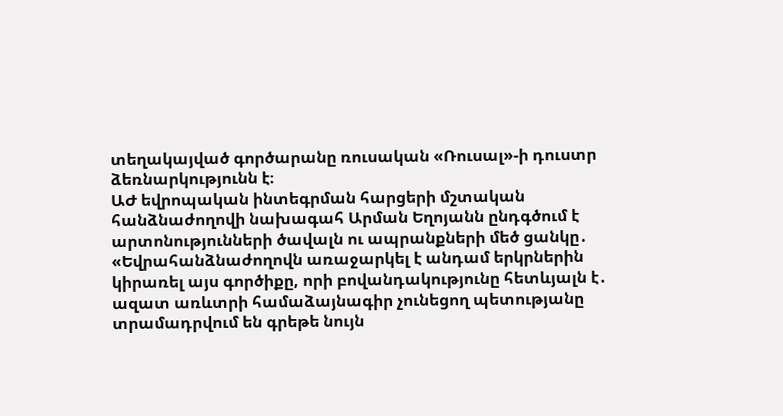տեղակայված գործարանը ռուսական «Ռուսալ»-ի դուստր ձեռնարկությունն է։
ԱԺ եվրոպական ինտեգրման հարցերի մշտական հանձնաժողովի նախագահ Արման Եղոյանն ընդգծում է արտոնությունների ծավալն ու ապրանքների մեծ ցանկը․
«Եվրահանձնաժողովն առաջարկել է անդամ երկրներին կիրառել այս գործիքը, որի բովանդակությունը հետևյալն է․ ազատ առևտրի համաձայնագիր չունեցող պետությանը տրամադրվում են գրեթե նույն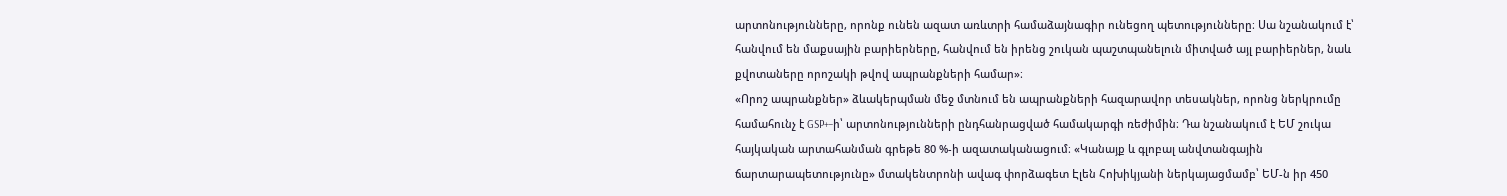արտոնությունները, որոնք ունեն ազատ առևտրի համաձայնագիր ունեցող պետությունները։ Սա նշանակում է՝ հանվում են մաքսային բարիերները, հանվում են իրենց շուկան պաշտպանելուն միտված այլ բարիերներ, նաև քվոտաները որոշակի թվով ապրանքների համար»։
«Որոշ ապրանքներ» ձևակերպման մեջ մտնում են ապրանքների հազարավոր տեսակներ, որոնց ներկրումը համահունչ է GSP+–ի՝ արտոնությունների ընդհանրացված համակարգի ռեժիմին։ Դա նշանակում է ԵՄ շուկա հայկական արտահանման գրեթե 80 %-ի ազատականացում։ «Կանայք և գլոբալ անվտանգային ճարտարապետությունը» մտակենտրոնի ավագ փորձագետ Էլեն Հոխիկյանի ներկայացմամբ՝ ԵՄ-ն իր 450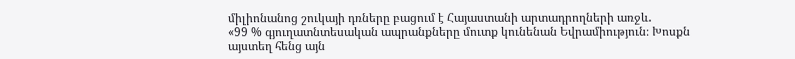միլիոնանոց շուկայի դռները բացում է Հայաստանի արտադրողների առջև․
«99 % գյուղատնտեսական ապրանքները մուտք կունենան Եվրամիություն։ Խոսքն այստեղ հենց այն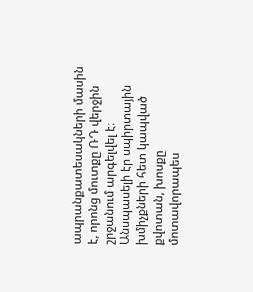ապրանքատեսակների մասին է, որոնց մուտքը ՌԴ վերջին շրջանում արգելվել է։ Անսպասելի էր սպիրտային խմիչքների հետ կապված քվոտան, խոսքը մոտավորապես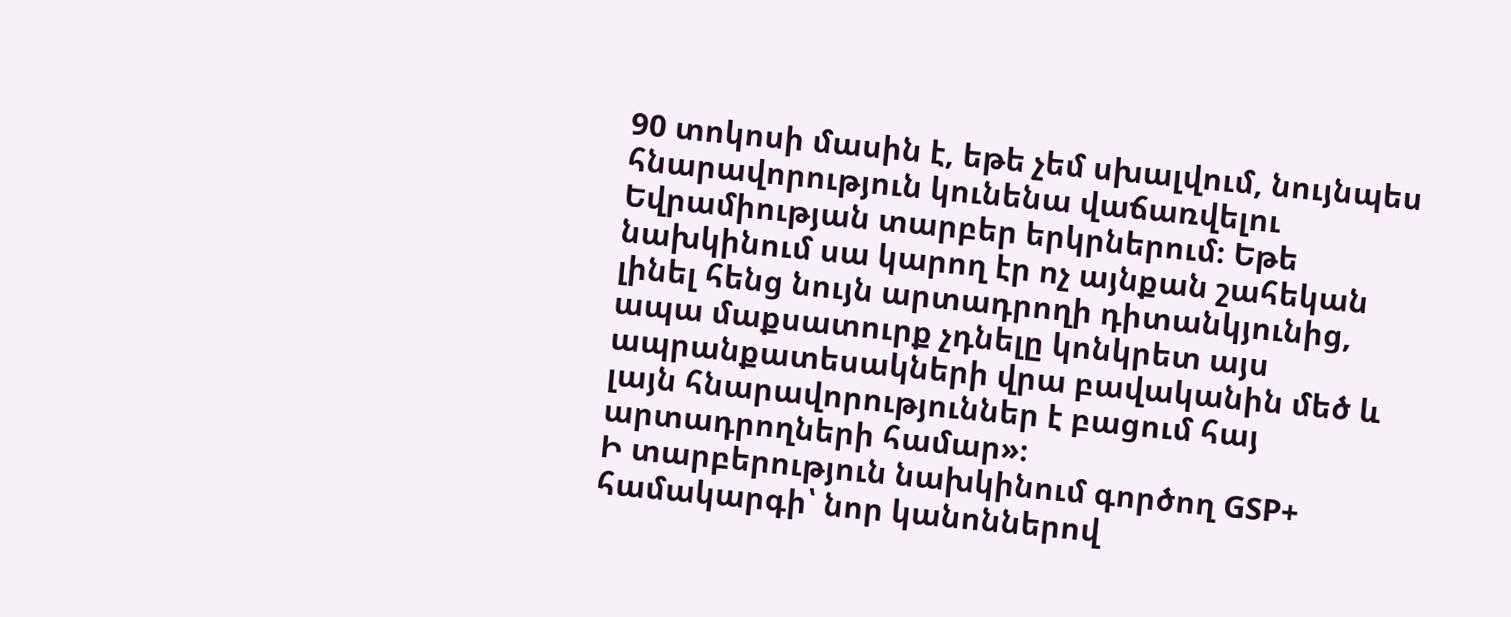90 տոկոսի մասին է, եթե չեմ սխալվում, նույնպես հնարավորություն կունենա վաճառվելու Եվրամիության տարբեր երկրներում։ Եթե նախկինում սա կարող էր ոչ այնքան շահեկան լինել հենց նույն արտադրողի դիտանկյունից, ապա մաքսատուրք չդնելը կոնկրետ այս ապրանքատեսակների վրա բավականին մեծ և լայն հնարավորություններ է բացում հայ արտադրողների համար»։
Ի տարբերություն նախկինում գործող GSP+ համակարգի՝ նոր կանոններով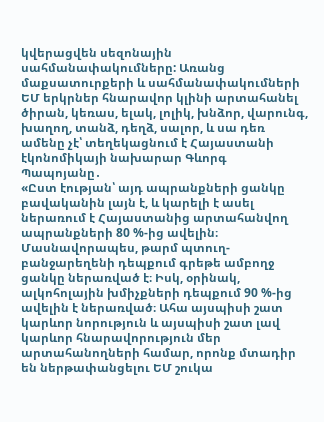կվերացվեն սեզոնային սահմանափակումները: Առանց մաքսատուրքերի և սահմանափակումների ԵՄ երկրներ հնարավոր կլինի արտահանել ծիրան, կեռաս, ելակ, լոլիկ, խնձոր, վարունգ, խաղող, տանձ, դեղձ, սալոր, և սա դեռ ամենը չէ՝ տեղեկացնում է Հայաստանի էկոնոմիկայի նախարար Գևորգ Պապոյանը․
«Ըստ էության՝ այդ ապրանքների ցանկը բավականին լայն է, և կարելի է ասել ներառում է Հայաստանից արտահանվող ապրանքների 80 %-ից ավելին։ Մասնավորապես, թարմ պտուղ-բանջարեղենի դեպքում գրեթե ամբողջ ցանկը ներառված է։ Իսկ, օրինակ, ալկոհոլային խմիչքների դեպքում 90 %-ից ավելին է ներառված։ Ահա այսպիսի շատ կարևոր նորություն և այսպիսի շատ լավ կարևոր հնարավորություն մեր արտահանողների համար, որոնք մտադիր են ներթափանցելու ԵՄ շուկա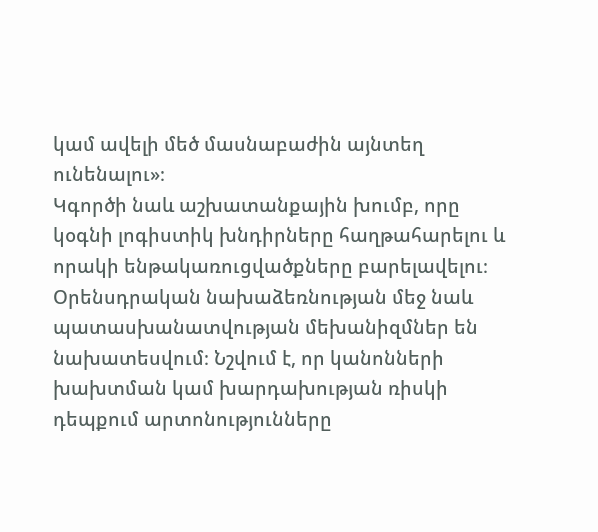կամ ավելի մեծ մասնաբաժին այնտեղ ունենալու»։
Կգործի նաև աշխատանքային խումբ, որը կօգնի լոգիստիկ խնդիրները հաղթահարելու և որակի ենթակառուցվածքները բարելավելու։ Օրենսդրական նախաձեռնության մեջ նաև պատասխանատվության մեխանիզմներ են նախատեսվում։ Նշվում է, որ կանոնների խախտման կամ խարդախության ռիսկի դեպքում արտոնությունները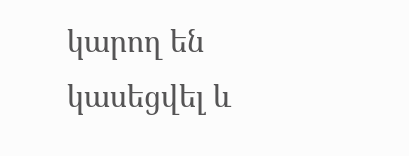կարող են կասեցվել և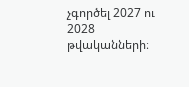չգործել 2027 ու 2028 թվականների։